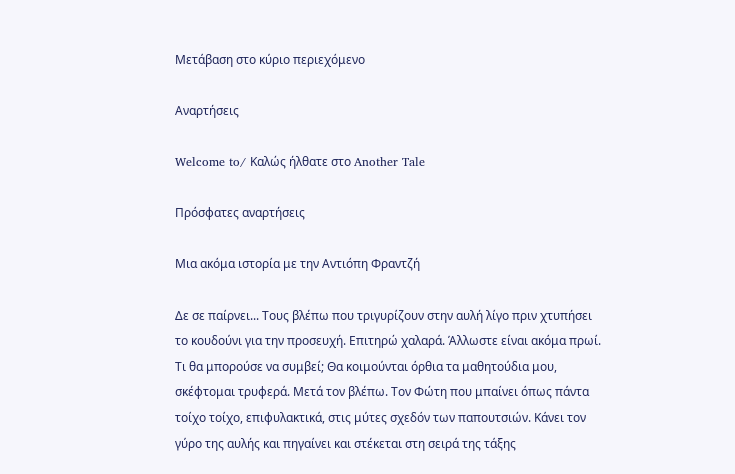Μετάβαση στο κύριο περιεχόμενο

Αναρτήσεις

Welcome to/ Καλώς ήλθατε στο Another Tale

Πρόσφατες αναρτήσεις

Μια ακόμα ιστορία με την Αντιόπη Φραντζή

Δε σε παίρνει... Τους βλέπω που τριγυρίζουν στην αυλή λίγο πριν χτυπήσει το κουδούνι για την προσευχή. Επιτηρώ χαλαρά. Άλλωστε είναι ακόμα πρωί. Τι θα μπορούσε να συμβεί; Θα κοιμούνται όρθια τα μαθητούδια μου, σκέφτομαι τρυφερά. Μετά τον βλέπω. Τον Φώτη που μπαίνει όπως πάντα τοίχο τοίχο, επιφυλακτικά, στις μύτες σχεδόν των παπουτσιών. Κάνει τον γύρο της αυλής και πηγαίνει και στέκεται στη σειρά της τάξης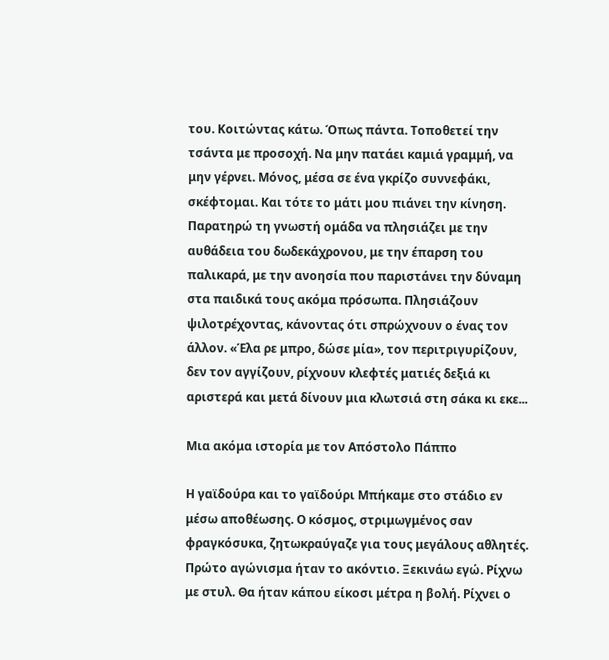του. Κοιτώντας κάτω. Όπως πάντα. Τοποθετεί την τσάντα με προσοχή. Να μην πατάει καμιά γραμμή, να μην γέρνει. Μόνος, μέσα σε ένα γκρίζο συννεφάκι, σκέφτομαι. Και τότε το μάτι μου πιάνει την κίνηση. Παρατηρώ τη γνωστή ομάδα να πλησιάζει με την αυθάδεια του δωδεκάχρονου, με την έπαρση του παλικαρά, με την ανοησία που παριστάνει την δύναμη στα παιδικά τους ακόμα πρόσωπα. Πλησιάζουν ψιλοτρέχοντας, κάνοντας ότι σπρώχνουν ο ένας τον άλλον. «Έλα ρε μπρο, δώσε μία», τον περιτριγυρίζουν, δεν τον αγγίζουν, ρίχνουν κλεφτές ματιές δεξιά κι αριστερά και μετά δίνουν μια κλωτσιά στη σάκα κι εκε...

Μια ακόμα ιστορία με τον Απόστολο Πάππο

Η γαϊδούρα και το γαϊδούρι Μπήκαμε στο στάδιο εν μέσω αποθέωσης. Ο κόσμος, στριμωγμένος σαν φραγκόσυκα, ζητωκραύγαζε για τους μεγάλους αθλητές. Πρώτο αγώνισμα ήταν το ακόντιο. Ξεκινάω εγώ. Ρίχνω με στυλ. Θα ήταν κάπου είκοσι μέτρα η βολή. Ρίχνει ο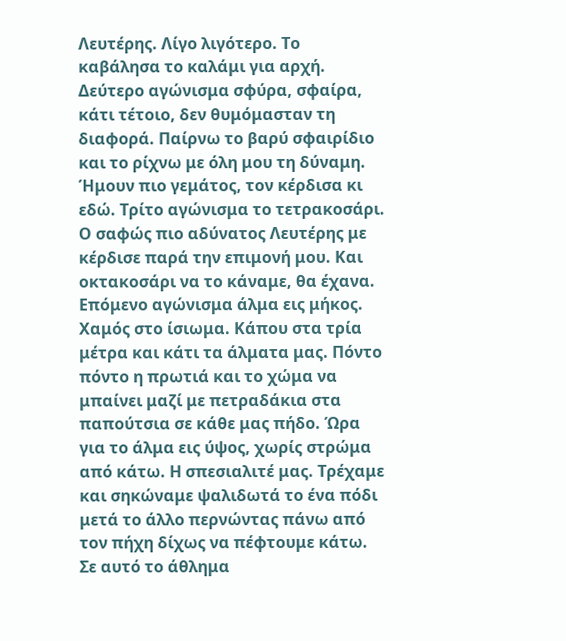Λευτέρης. Λίγο λιγότερο. Το καβάλησα το καλάμι για αρχή. Δεύτερο αγώνισμα σφύρα, σφαίρα, κάτι τέτοιο, δεν θυμόμασταν τη διαφορά. Παίρνω το βαρύ σφαιρίδιο και το ρίχνω με όλη μου τη δύναμη. Ήμουν πιο γεμάτος, τον κέρδισα κι εδώ. Τρίτο αγώνισμα το τετρακοσάρι. Ο σαφώς πιο αδύνατος Λευτέρης με κέρδισε παρά την επιμονή μου. Και οκτακοσάρι να το κάναμε, θα έχανα. Επόμενο αγώνισμα άλμα εις μήκος. Χαμός στο ίσιωμα. Κάπου στα τρία μέτρα και κάτι τα άλματα μας. Πόντο πόντο η πρωτιά και το χώμα να μπαίνει μαζί με πετραδάκια στα παπούτσια σε κάθε μας πήδο. Ώρα για το άλμα εις ύψος, χωρίς στρώμα από κάτω. Η σπεσιαλιτέ μας. Τρέχαμε και σηκώναμε ψαλιδωτά το ένα πόδι μετά το άλλο περνώντας πάνω από τον πήχη δίχως να πέφτουμε κάτω. Σε αυτό το άθλημα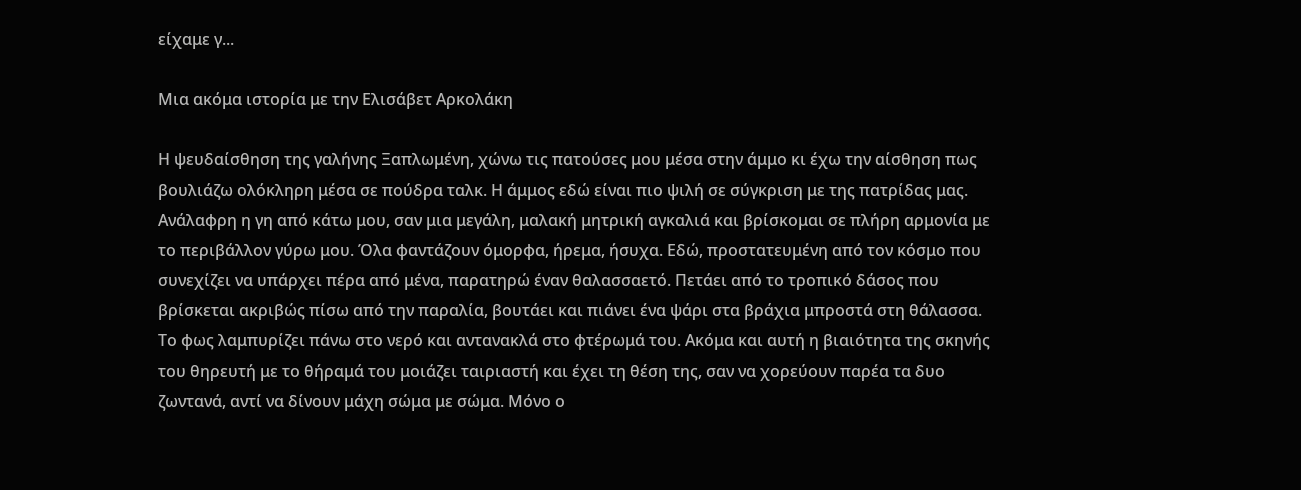είχαμε γ...

Μια ακόμα ιστορία με την Ελισάβετ Αρκολάκη

Η ψευδαίσθηση της γαλήνης Ξαπλωμένη, χώνω τις πατούσες μου μέσα στην άμμο κι έχω την αίσθηση πως βουλιάζω ολόκληρη μέσα σε πούδρα ταλκ. Η άμμος εδώ είναι πιο ψιλή σε σύγκριση με της πατρίδας μας. Ανάλαφρη η γη από κάτω μου, σαν μια μεγάλη, μαλακή μητρική αγκαλιά και βρίσκομαι σε πλήρη αρμονία με το περιβάλλον γύρω μου. Όλα φαντάζουν όμορφα, ήρεμα, ήσυχα. Εδώ, προστατευμένη από τον κόσμο που συνεχίζει να υπάρχει πέρα από μένα, παρατηρώ έναν θαλασσαετό. Πετάει από το τροπικό δάσος που βρίσκεται ακριβώς πίσω από την παραλία, βουτάει και πιάνει ένα ψάρι στα βράχια μπροστά στη θάλασσα. Το φως λαμπυρίζει πάνω στο νερό και αντανακλά στο φτέρωμά του. Ακόμα και αυτή η βιαιότητα της σκηνής του θηρευτή με το θήραμά του μοιάζει ταιριαστή και έχει τη θέση της, σαν να χορεύουν παρέα τα δυο ζωντανά, αντί να δίνουν μάχη σώμα με σώμα. Μόνο ο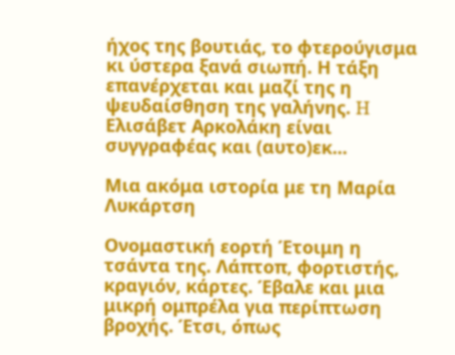ήχος της βουτιάς, το φτερούγισμα κι ύστερα ξανά σιωπή. Η τάξη επανέρχεται και μαζί της η ψευδαίσθηση της γαλήνης. H Ελισάβετ Αρκολάκη είναι συγγραφέας και (αυτο)εκ...

Μια ακόμα ιστορία με τη Μαρία Λυκάρτση

Ονομαστική εορτή Έτοιμη η τσάντα της. Λάπτοπ, φορτιστής, κραγιόν, κάρτες. Έβαλε και μια μικρή ομπρέλα για περίπτωση βροχής. Έτσι, όπως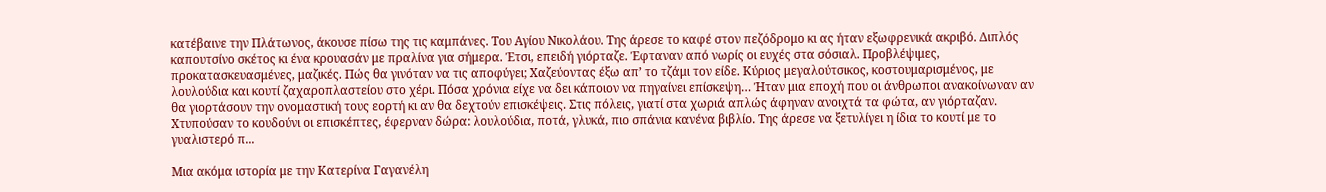κατέβαινε την Πλάτωνος, άκουσε πίσω της τις καμπάνες. Του Αγίου Νικολάου. Της άρεσε το καφέ στον πεζόδρομο κι ας ήταν εξωφρενικά ακριβό. Διπλός καπουτσίνο σκέτος κι ένα κρουασάν με πραλίνα για σήμερα. Έτσι, επειδή γιόρταζε. Έφταναν από νωρίς οι ευχές στα σόσιαλ. Προβλέψιμες, προκατασκευασμένες, μαζικές. Πώς θα γινόταν να τις αποφύγει; Χαζεύοντας έξω απ’ το τζάμι τον είδε. Κύριος μεγαλούτσικος, κοστουμαρισμένος, με λουλούδια και κουτί ζαχαροπλαστείου στο χέρι. Πόσα χρόνια είχε να δει κάποιον να πηγαίνει επίσκεψη… Ήταν μια εποχή που οι άνθρωποι ανακοίνωναν αν θα γιορτάσουν την ονομαστική τους εορτή κι αν θα δεχτούν επισκέψεις. Στις πόλεις, γιατί στα χωριά απλώς άφηναν ανοιχτά τα φώτα, αν γιόρταζαν. Χτυπούσαν το κουδούνι οι επισκέπτες, έφερναν δώρα: λουλούδια, ποτά, γλυκά, πιο σπάνια κανένα βιβλίο. Της άρεσε να ξετυλίγει η ίδια το κουτί με το γυαλιστερό π...

Μια ακόμα ιστορία με την Κατερίνα Γαγανέλη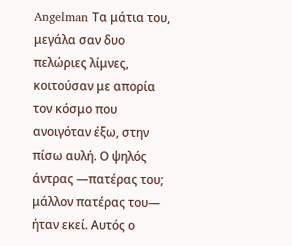Angelman Τα μάτια του, μεγάλα σαν δυο πελώριες λίμνες, κοιτούσαν με απορία τον κόσμο που ανοιγόταν έξω, στην πίσω αυλή. Ο ψηλός άντρας —πατέρας του; μάλλον πατέρας του— ήταν εκεί. Αυτός ο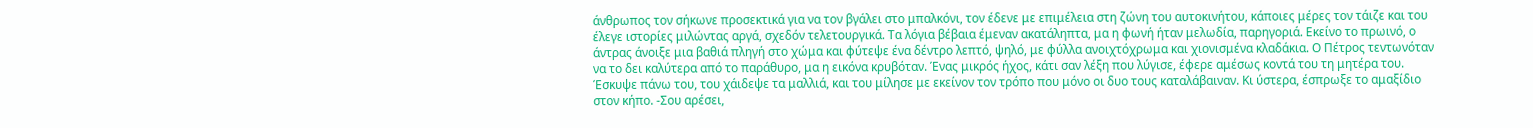άνθρωπος τον σήκωνε προσεκτικά για να τον βγάλει στο μπαλκόνι, τον έδενε με επιμέλεια στη ζώνη του αυτοκινήτου, κάποιες μέρες τον τάιζε και του έλεγε ιστορίες μιλώντας αργά, σχεδόν τελετουργικά. Τα λόγια βέβαια έμεναν ακατάληπτα, μα η φωνή ήταν μελωδία, παρηγοριά. Εκείνο το πρωινό, ο άντρας άνοιξε μια βαθιά πληγή στο χώμα και φύτεψε ένα δέντρο λεπτό, ψηλό, με φύλλα ανοιχτόχρωμα και χιονισμένα κλαδάκια. Ο Πέτρος τεντωνόταν να το δει καλύτερα από το παράθυρο, μα η εικόνα κρυβόταν. Ένας μικρός ήχος, κάτι σαν λέξη που λύγισε, έφερε αμέσως κοντά του τη μητέρα του. Έσκυψε πάνω του, του χάιδεψε τα μαλλιά, και του μίλησε με εκείνον τον τρόπο που μόνο οι δυο τους καταλάβαιναν. Κι ύστερα, έσπρωξε το αμαξίδιο στον κήπο. -Σου αρέσει,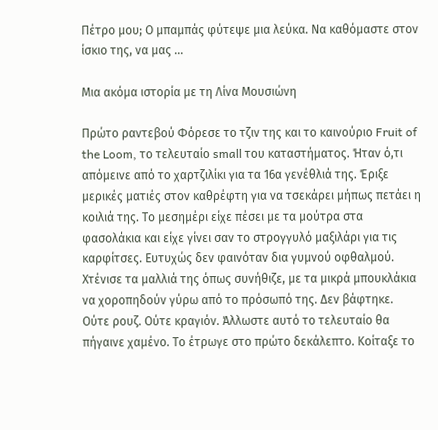Πέτρο μου; Ο μπαμπάς φύτεψε μια λεύκα. Να καθόμαστε στον ίσκιο της, να μας ...

Μια ακόμα ιστορία με τη Λίνα Μουσιώνη

Πρώτο ραντεβού Φόρεσε το τζιν της και το καινούριο Fruit of the Loom, το τελευταίο small του καταστήματος. Ήταν ό,τι απόμεινε από το χαρτζιλίκι για τα 16α γενέθλιά της. Έριξε μερικές ματιές στον καθρέφτη για να τσεκάρει μήπως πετάει η κοιλιά της. Το μεσημέρι είχε πέσει με τα μούτρα στα φασολάκια και είχε γίνει σαν το στρογγυλό μαξιλάρι για τις καρφίτσες. Ευτυχώς δεν φαινόταν δια γυμνού οφθαλμού. Χτένισε τα μαλλιά της όπως συνήθιζε, με τα μικρά μπουκλάκια να χοροπηδούν γύρω από το πρόσωπό της. Δεν βάφτηκε. Ούτε ρουζ. Ούτε κραγιόν. Άλλωστε αυτό το τελευταίο θα πήγαινε χαμένο. Το έτρωγε στο πρώτο δεκάλεπτο. Κοίταξε το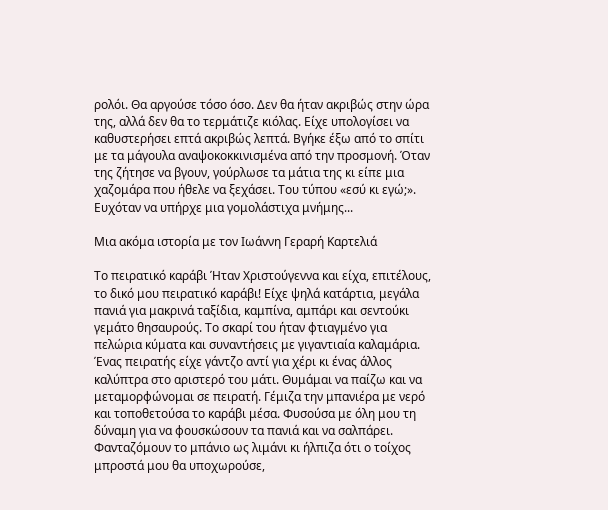ρολόι. Θα αργούσε τόσο όσο. Δεν θα ήταν ακριβώς στην ώρα της, αλλά δεν θα το τερμάτιζε κιόλας. Είχε υπολογίσει να καθυστερήσει επτά ακριβώς λεπτά. Βγήκε έξω από το σπίτι με τα μάγουλα αναψοκοκκινισμένα από την προσμονή. Όταν της ζήτησε να βγουν, γούρλωσε τα μάτια της κι είπε μια χαζομάρα που ήθελε να ξεχάσει. Του τύπου «εσύ κι εγώ;». Ευχόταν να υπήρχε μια γομολάστιχα μνήμης...

Μια ακόμα ιστορία με τον Ιωάννη Γεραρή Καρτελιά

Το πειρατικό καράβι Ήταν Χριστούγεννα και είχα, επιτέλους, το δικό μου πειρατικό καράβι! Είχε ψηλά κατάρτια, μεγάλα πανιά για μακρινά ταξίδια, καμπίνα, αμπάρι και σεντούκι γεμάτο θησαυρούς. Το σκαρί του ήταν φτιαγμένο για πελώρια κύματα και συναντήσεις με γιγαντιαία καλαμάρια. Ένας πειρατής είχε γάντζο αντί για χέρι κι ένας άλλος καλύπτρα στο αριστερό του μάτι. Θυμάμαι να παίζω και να μεταμορφώνομαι σε πειρατή. Γέμιζα την μπανιέρα με νερό και τοποθετούσα το καράβι μέσα. Φυσούσα με όλη μου τη δύναμη για να φουσκώσουν τα πανιά και να σαλπάρει. Φανταζόμουν το μπάνιο ως λιμάνι κι ήλπιζα ότι ο τοίχος μπροστά μου θα υποχωρούσε,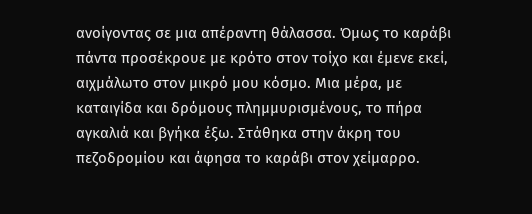ανοίγοντας σε μια απέραντη θάλασσα. Όμως το καράβι πάντα προσέκρουε με κρότο στον τοίχο και έμενε εκεί, αιχμάλωτο στον μικρό μου κόσμο. Μια μέρα, με καταιγίδα και δρόμους πλημμυρισμένους, το πήρα αγκαλιά και βγήκα έξω. Στάθηκα στην άκρη του πεζοδρομίου και άφησα το καράβι στον χείμαρρο.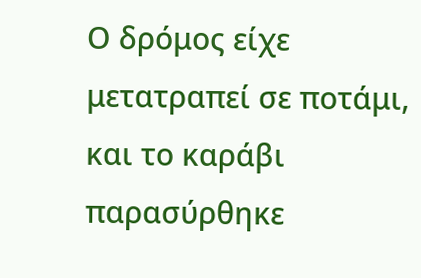Ο δρόμος είχε μετατραπεί σε ποτάμι, και το καράβι παρασύρθηκε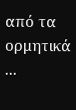από τα ορμητικά ...